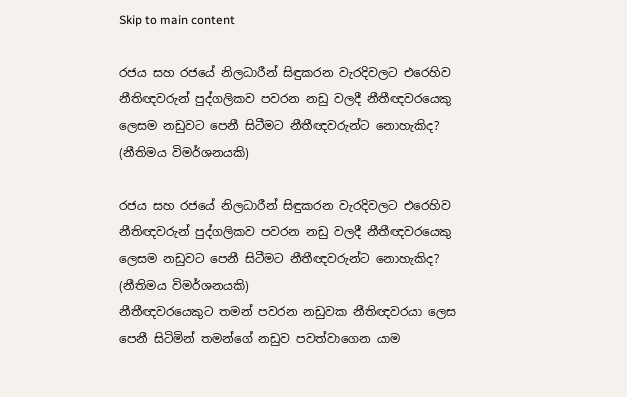Skip to main content

රජය සහ රජයේ නිලධාරීන් සිඳුකරන වැරදිවලට එරෙහිව නීතිඥවරුන් පුද්ගලිකව පවරන නඩු වලදී නීතීඥවරයෙකු ලෙසම නඩුවට පෙනී සිටීමට නීතීඥවරුන්ට නොහැකිද? (නීතිමය විමර්ශනයකි)

රජය සහ රජයේ නිලධාරීන් සිඳුකරන වැරදිවලට එරෙහිව නීතිඥවරුන් පුද්ගලිකව පවරන නඩු වලදී නීතීඥවරයෙකු ලෙසම නඩුවට පෙනී සිටීමට නීතීඥවරුන්ට නොහැකිද? (නීතිමය විමර්ශනයකි)
නීතීඥවරයෙකුට තමන් පවරන නඩුවක නීතිඥවරයා ලෙස පෙනී සිටිමින් තමන්ගේ නඩුව පවත්වාගෙන යාම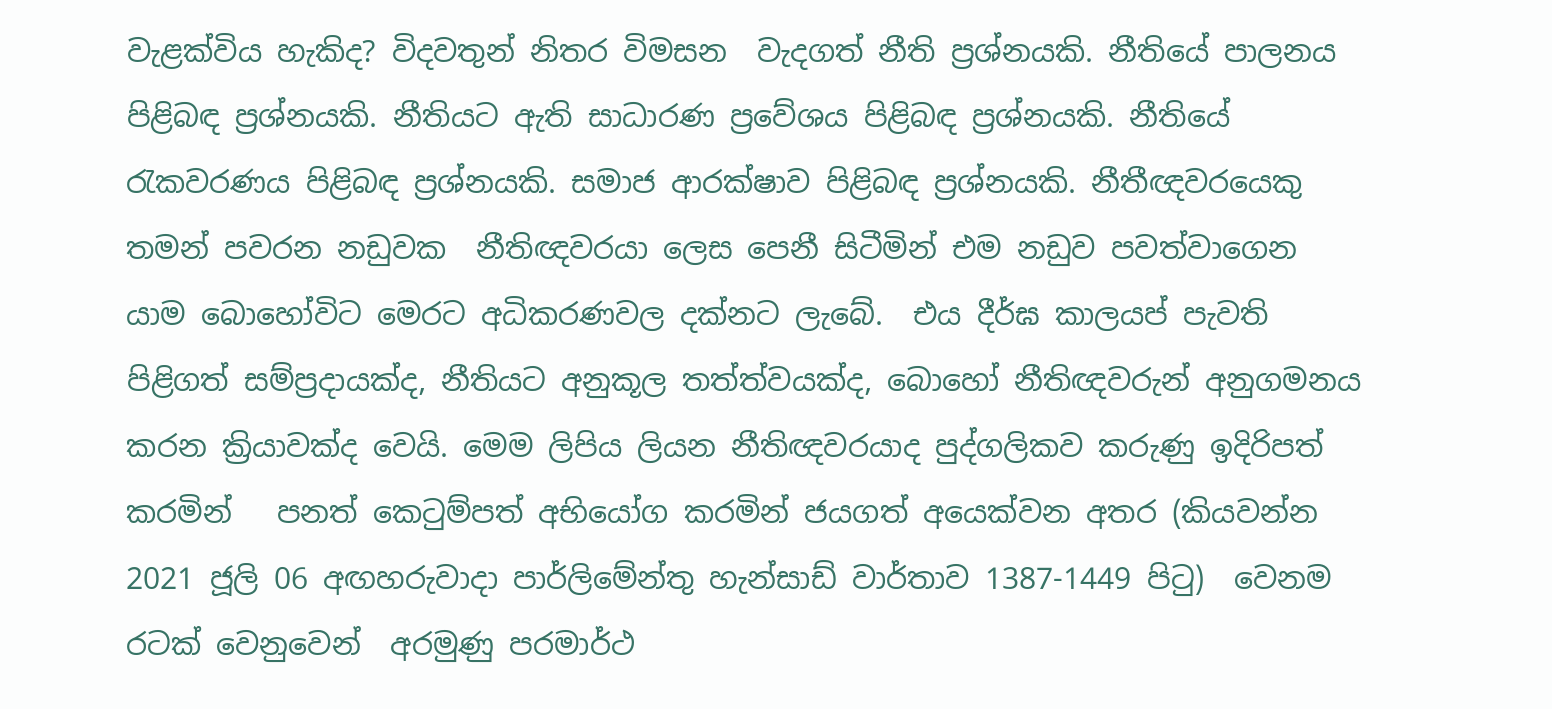වැළක්විය හැකිද? විදවතුන් නිතර විමසන  වැදගත් නීති ප්‍රශ්නයකි. නීතියේ පාලනය පිළිබඳ ප්‍රශ්නයකි. නීතියට ඇති සාධාරණ ප්‍රවේශය පිළිබඳ ප්‍රශ්නයකි. නීතියේ රැකවරණය පිළිබඳ ප්‍රශ්නයකි. සමාජ ආරක්ෂාව පිළිබඳ ප්‍රශ්නයකි. නීතීඥවරයෙකු තමන් පවරන නඩුවක  නීතිඥවරයා ලෙස පෙනී සිටීමින් එම නඩුව පවත්වාගෙන යාම බොහෝවිට මෙරට අධිකරණවල දක්නට ලැබේ.  එය දීර්ඝ කාලයප් පැවති පිළිගත් සම්ප්‍රදායක්ද, නීතියට අනුකූල තත්ත්වයක්ද, බොහෝ නීතිඥවරුන් අනුගමනය කරන ක්‍රියාවක්ද වෙයි. මෙම ලිපිය ලියන නීතිඥවරයාද පුද්ගලිකව කරුණු ඉදිරිපත් කරමින්  ‍ පනත් කෙටුම්පත් අභියෝග කරමින් ජයගත් අයෙක්වන අතර (කියවන්න 2021 ජූලි 06 අඟහරුවාදා පාර්ලිමේන්තු හැන්සාඩ් වාර්තාව 1387-1449 පිටු)  වෙනම රටක් වෙනුවෙන්  අරමුණු පරමාර්ථ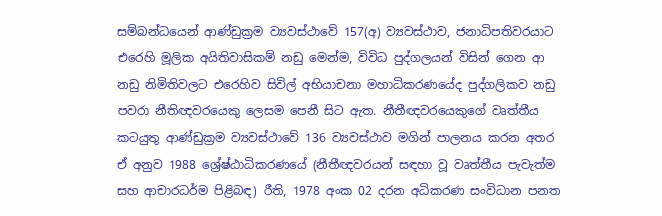සම්බන්ධයෙන් ආණ්ඩුක්‍රම ව්‍යවස්ථාවේ 157(අ) ව්‍යවස්ථාව, ජනාධිපතිවරයාට එරෙහි මූලික අයිතිවාසිකම් නඩු මෙන්ම, විවිධ පුද්ගලයන් විසින් ගෙන ආ නඩු නිමිතිවලට එරෙහිව සිවිල් අභියාචනා මහාධිකරණයේද පුද්ගලිකව නඩු පවරා නීතිඥවරයෙකු ලෙසම පෙනී සිට ඇත. නීතීඥවරයෙකුගේ වෘත්තීය කටයුතු ආණ්ඩුක්‍රම ව්‍යවස්ථාවේ 136 ව්‍යවස්ථාව මගින් පාලනය කරන අතර ඒ අනුව 1988 ශ්‍රේෂ්ඨාධිකරණයේ (නීතීඥවරයන් සඳහා වූ වෘත්තීය පැවැත්ම සහ ආචාරධර්ම පිළිබඳ) රීති, 1978 අංක 02 දරන අධිකරණ සංවිධාන පනත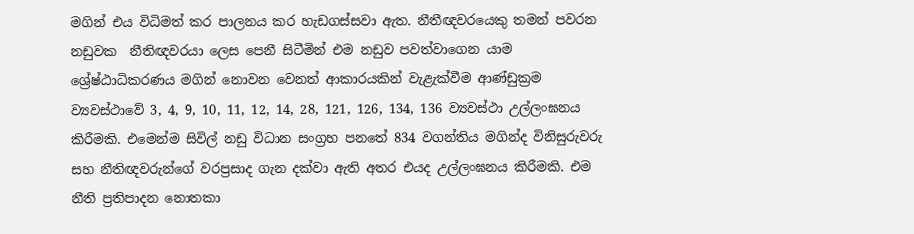මගින් එය විධිමත් කර පාලනය කර හැඩගස්සවා ඇත. නීතීඥවරයෙකු තමන් පවරන නඩුවක  නීතිඥවරයා ලෙස පෙනී සිටීමින් එම නඩුව පවත්වාගෙන යාම ශ්‍රේෂ්ඨාධිකරණය මගින් නොවන වෙනත් ආකාරයකින් වැළැක්වීම ආණ්ඩුක්‍රම ව්‍යවස්ථාවේ 3, 4, 9, 10, 11, 12, 14, 28, 121, 126, 134, 136 ව්‍යවස්ථා උල්ලංඝනය කිරීමකි. එමෙන්ම සිවිල් නඩු විධාන සංග්‍රහ පනතේ 834 වගන්තිය මගින්ද විනිසුරුවරු සහ නීතිඥවරුන්ගේ වරප්‍රසාද ගැන දක්වා ඇති අතර එයද උල්ලංඝනය කිරීමකි. එම නීති ප්‍රතිපාදන නොතකා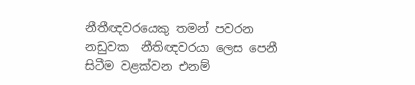නීතීඥවරයෙකු තමන් පවරන නඩුවක  නීතිඥවරයා ලෙස පෙනී සිටීම වළක්වන එනම්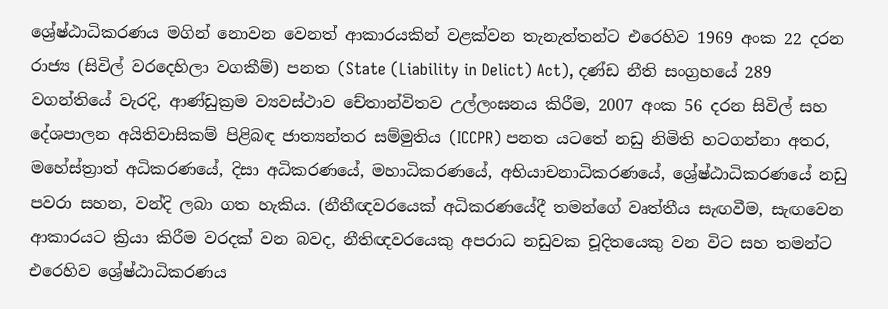ශ්‍රේෂ්ඨාධිකරණය මගින් නොවන වෙනත් ආකාරයකින් වළක්වන තැනැත්තන්ට එරෙහිව 1969 අංක 22 දරන රාජ්‍ය (සිවිල් වරදෙහිලා වගකීම්) පනත (State (Liability in Delict) Act), දණ්ඩ නීති සංග්‍රහයේ 289 වගන්තියේ වැරදි, ආණ්ඩුක්‍රම ව්‍යවස්ථාව චේතාන්විතව උල්ලංඝනය කිරීම, 2007 අංක 56 දරන සිවිල් සහ දේශපාලන අයිතිවාසිකම් පිළිබඳ ජාත්‍යන්තර සම්මුතිය (ICCPR) පනත යටතේ නඩු නිමිති හටගන්නා අතර, මහේස්ත්‍රාත් අධිකරණයේ, දිසා අධිකරණයේ, මහාධිකරණයේ, අභියාචනාධිකරණයේ, ශ්‍රේෂ්ඨාධිකරණයේ නඩු පවරා සහන, වන්දි ලබා ගත හැකිය. (නීතීඥවරයෙක් අධිකරණයේදී තමන්ගේ වෘත්තීය සැඟවීම, සැඟවෙන ආකාරයට ක්‍රියා කිරීම වරදක් වන බවද, නීතිඥවරයෙකු අපරාධ නඩුවක චූදිතයෙකු වන විට සහ තමන්ට එරෙහිව ශ්‍රේෂ්ඨාධිකරණය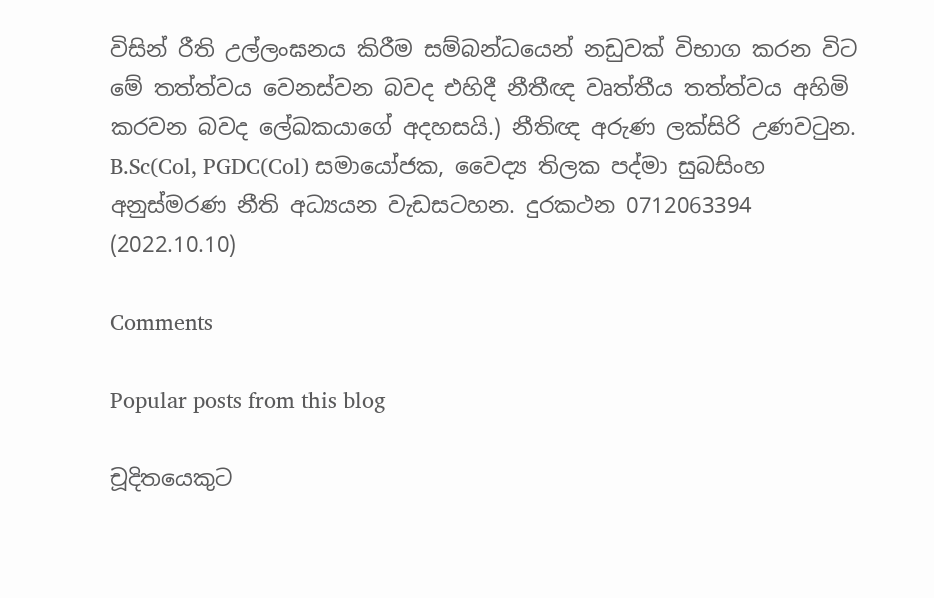විසින් රීති උල්ලංඝනය කිරීම සම්බන්ධයෙන් නඩුවක් විභාග කරන විට මේ තත්ත්වය වෙනස්වන බවද එහිදී නීතීඥ වෘත්තීය තත්ත්වය අහිමි කරවන බවද ලේඛකයාගේ අදහසයි.) නීතිඥ අරුණ ලක්සිරි උණවටුන. B.Sc(Col, PGDC(Col) සමායෝජක, වෛද්‍ය තිලක පද්මා සුබසිංහ අනුස්මරණ නීති අධ්‍යයන වැඩසටහන. දුරකථන 0712063394 (2022.10.10)

Comments

Popular posts from this blog

චූදිතයෙකුට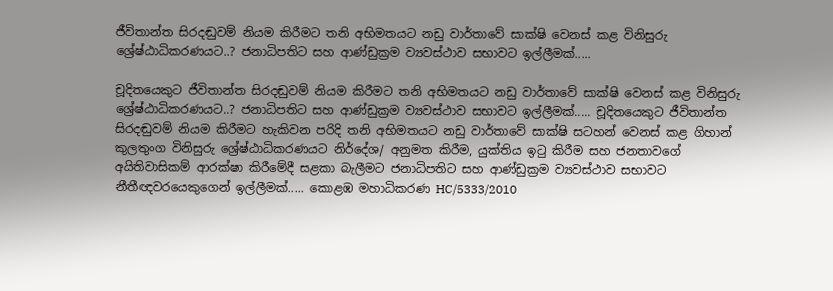ජීවිතාන්ත සිරදඬුවම් නියම කිරීමට තනි අභිමතයට නඩු වාර්තාවේ සාක්ෂි වෙනස් කළ විනිසුරු ශ්‍රේෂ්ඨාධිකරණයට..? ජනාධිපතිට සහ ආණ්ඩුක්‍රම ව්‍යවස්ථාව සභාවට ඉල්ලීමක්.....

චූදිතයෙකුට ජීවිතාන්ත සිරදඬුවම් නියම කිරීමට තනි අභිමතයට නඩු වාර්තාවේ සාක්ෂි වෙනස් කළ විනිසුරු ශ්‍රේෂ්ඨාධිකරණයට..? ජනාධිපතිට සහ ආණ්ඩුක්‍රම ව්‍යවස්ථාව සභාවට ඉල්ලීමක්..... චූදිතයෙකුට ජීවිතාන්ත සිරදඬුවම් නියම කිරීමට හැකිවන පරිදි තනි අභිමතයට නඩු වාර්තාවේ සාක්ෂි සටහන් වෙනස් කළ ගිහාන් කුලතුංග විනිසුරු ශ්‍රේෂ්ඨාධිකරණයට නිර්දේශ/ අනුමත කිරීම, යුක්තිය ඉටු කිරීම සහ ජනතාවගේ අයිතිවාසිකම් ආරක්ෂා කිරීමේදී සළකා බැලීමට ජනාධිපතිට සහ ආණ්ඩුක්‍රම ව්‍යවස්ථාව සභාවට නීතීඥවරයෙකුගෙන් ඉල්ලීමක්..... කොළඹ මහාධිකරණ HC/5333/2010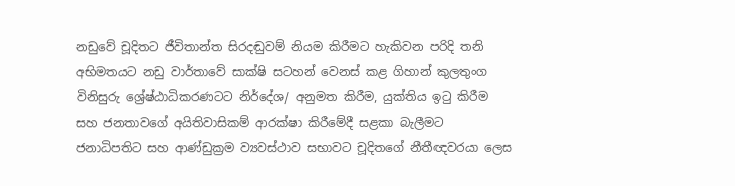නඩුවේ චූදිතට ජීවිතාන්ත සිරදඬුවම් නියම කිරීමට හැකිවන පරිදි තනි අභිමතයට නඩු වාර්තාවේ සාක්ෂි සටහන් වෙනස් කළ ගිහාන් කුලතුංග විනිසුරු ශ්‍රේෂ්ඨාධිකරණටට නිර්දේශ/ අනුමත කිරීම, යුක්තිය ඉටු කිරීම සහ ජනතාවගේ අයිතිවාසිකම් ආරක්ෂා කිරීමේදී සළකා බැලීමට ජනාධිපතිට සහ ආණ්ඩුක්‍රම ව්‍යවස්ථාව සභාවට චූදිතගේ නීතීඥවරයා ලෙස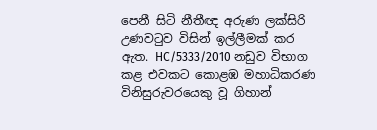පෙනී සිටි නීතීඥ අරුණ ලක්සිරි උණවටුව විසින් ඉල්ලීමක් කර ඇත. HC/5333/2010 නඩුව විභාග කළ එවකට කොළඹ මහාධිකරණ විනිසුරුවරයෙකු වූ ගිහාන්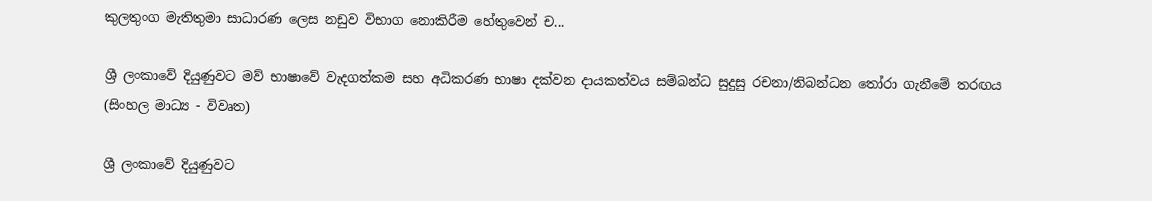කුලතුංග මැතිතුමා සාධාරණ ලෙස නඩුව විභාග නොකිරීම හේතුවෙන් ච...

ශ්‍රී ලංකාවේ දියුණුවට මව් භාෂාවේ වැදගත්කම සහ අධිකරණ භාෂා දක්වන දායකත්වය සම්බන්ධ සුදුසු රචනා/නිබන්ධන තෝරා ගැනීමේ තරඟය (සිංහල මාධ්‍ය - විවෘත)

ශ්‍රී ලංකාවේ දියුණුවට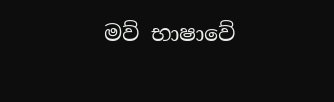මව් භාෂාවේ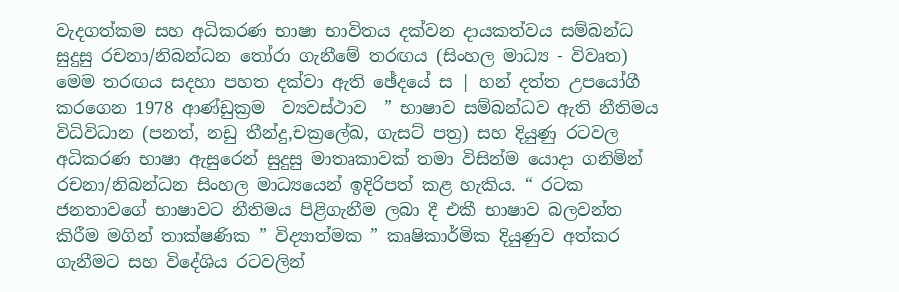වැදගත්කම සහ අධිකරණ භාෂා භාවිතය දක්වන දායකත්වය සම්බන්ධ සුදුසු රචනා/නිබන්ධන තෝරා ගැනීමේ තරඟය (සිංහල මාධ්‍ය - විවෘත) මෙම තරඟය සදහා පහත දක්වා ඇති ඡේදයේ ස | හන් දත්ත උපයෝගී කරගෙන 1978 ආණ්ඩුක්‍රම  ව්‍යවස්ථාව  ” භාෂාව සම්බන්ධව ඇති නීතිමය විධිවිධාන (පනත්, නඩු තීන්දු,චක්‍රලේඛ, ගැසට් පත්‍ර) සහ දියුණු රටවල අධිකරණ භාෂා ඇසුරෙන් සුදුසු මාතෘකාවක් තමා විසින්ම යොදා ගනිමින් රචනා/නිබන්ධන සිංහල මාධ්‍යයෙන් ඉදිරිපත් කළ හැකිය. “ රටක ජනතාවගේ භාෂාවට නීතිමය පිළිගැනීම ලබා දී එකී භාෂාව බලවන්ත කිරීම මගින් තාක්ෂණික ” විද්‍යාත්මක ” කෘෂිකාර්මික දියුණුව අත්කර ගැනීමට සහ විදේශිය රටවලින්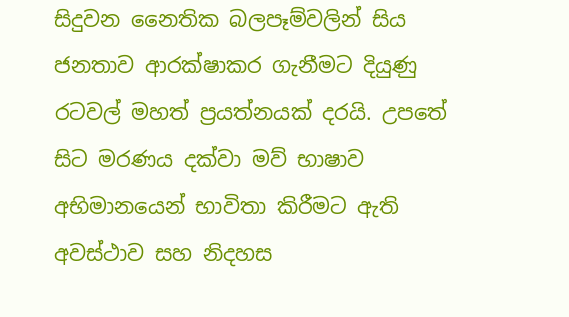සිදුවන නෛතික බලපෑම්වලින් සිය ජනතාව ආරක්ෂාකර ගැනීමට දියුණු රටවල් මහත් ප්‍රයත්නයක් දරයි. උපතේ සිට මරණය දක්වා මව් භාෂාව අභිමානයෙන් භාවිතා කිරීමට ඇති අවස්ථාව සහ නිදහස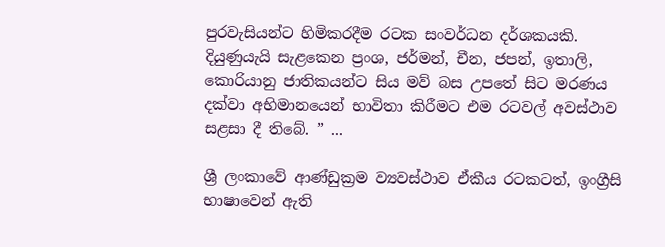පුරවැසියන්ට හිමිකරදීම රටක සංවර්ධන දර්ශකයකි. දියුණුයැයි සැළකෙන ප්‍රංශ, ජර්මන්, චීන, ජපන්, ඉතාලි, කොරියානු ජාතිකයන්ට සිය මව් බස උපතේ සිට මරණය දක්වා අභිමානයෙන් භාවිතා කිරීමට එම රටවල් අවස්ථාව සළසා දී තිබේ. ” ...

ශ්‍රී ලංකාවේ ආණ්ඩුක්‍රම ව්‍යවස්ථාව ඒකීය රටකටත්, ඉංග්‍රීසි භාෂාවෙන් ඇති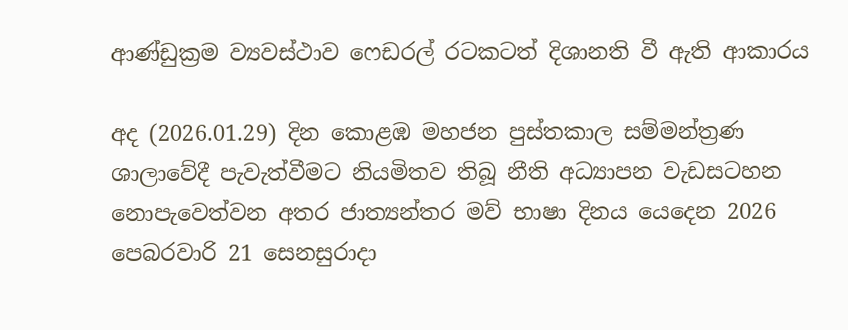ආණ්ඩුක්‍රම ව්‍යවස්ථාව ෆෙඩරල් රටකටත් දිශානති වී ඇති ආකාරය

අද (2026.01.29) දින කොළඹ මහජන පුස්තකාල සම්මන්ත්‍රණ ශාලාවේදී පැවැත්වීමට නියමිතව තිබූ නීති අධ්‍යාපන වැඩසටහන නොපැවෙත්වන අතර ජාත්‍යන්තර මව් භාෂා දිනය යෙදෙන 2026 පෙබරවාරි 21 සෙනසුරාදා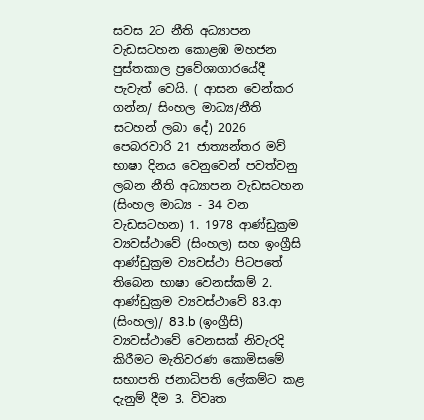සවස 2ට නීති අධ්‍යාපන වැඩසටහන කොළඹ මහජන පුස්තකාල ප්‍රවේශාගාරයේදී පැවැත් වෙයි. ( ආසන වෙන්කර ගන්න/ සිංහල මාධ්‍ය/නීති සටහන් ලබා දේ) 2026 පෙබරවාරි 21 ජාත්‍යන්තර මව් භාෂා දිනය වෙනුවෙන් පවත්වනු ලබන නීති අධ්‍යාපන වැඩසටහන (සිංහල මාධ්‍ය - 34 වන වැඩසටහන) 1. 1978 ආණ්ඩුක්‍රම ව්‍යවස්ථාවේ (සිංහල) සහ ඉංග්‍රීසි ආණ්ඩුක්‍රම ව්‍යවස්ථා පිටපතේ තිබෙන භාෂා වෙනස්කම් 2. ආණ්ඩුක්‍රම ව්‍යවස්ථාවේ 83.ආ (සිංහල)/ 83.b (ඉංග්‍රීසි) ව්‍යවස්ථාවේ වෙනසක් නිවැරදි කිරීමට මැතිවරණ කොමිසමේ සභාපති ජනාධිපති ලේකම්ට කළ දැනුම් දීම 3. විවෘත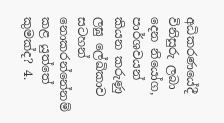අධිකරණයේදී විනිසුරු ලබා දෙන නියෝග, පාර්ශවයන් කියන කරුණු ලඝු ලේඛිකාව සටහන් නොකරන්නේනම් කළ යුත්තේ කුමක්ද? 4.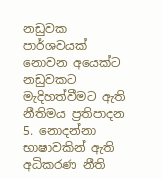නඩුවක පාර්ශවයක් නොවන අයෙක්ට නඩුවකට මැදිහත්වීමට ඇති නීතිමය ප්‍රතිපාදන 5. නොදන්නා භාෂාවකින් ඇති අධිකරණ නීති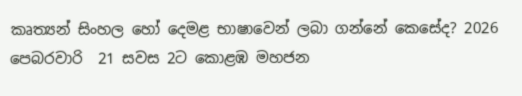කෘත්‍යන් සිංහල හෝ දෙමළ භාෂාවෙන් ලබා ගන්නේ කෙසේද? 2026 පෙබරවාරි  21 සවස 2ට කොළඹ මහජන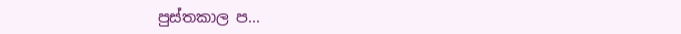පුස්තකාල ප...